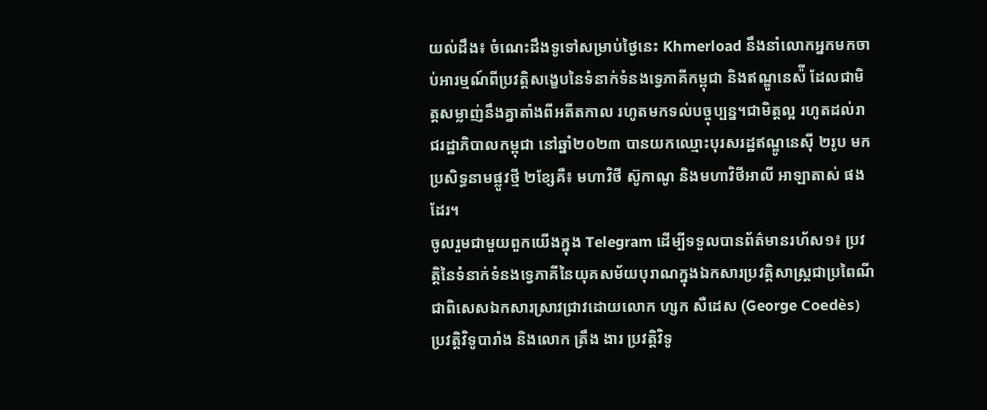យល់ដឹង៖ ចំណេះដឹងទូទៅសម្រាប់ថ្ងៃនេះ Khmerload នឹងនាំលោកអ្នកមកចាប់អារម្មណ៍ពីប្រវត្តិសង្ខេបនៃទំនាក់ទំនងទ្វេភាគីកម្ពុជា និងឥណ្ឌូនេស៉ី ដែលជាមិត្តសម្លាញ់នឹងគ្នាតាំងពីអតីតកាល រហូតមកទល់បច្ចុប្បន្ន។ជាមិត្តល្អ រហូតដល់រាជរដ្ឋាភិបាលកម្ពុជា នៅឆ្នាំ២០២៣ បានយកឈ្មោះបុរសរដ្ឋឥណ្ឌូនេស៊ី ២រូប មកប្រសិទ្ធនាមផ្លូវថ្មី ២ខ្សែគឺ៖ មហាវិថី ស៊ូកាណូ និងមហាវិថីអាលី អាឡាតាស់ ផងដែរ។
ចូលរួមជាមួយពួកយើងក្នុង Telegram ដើម្បីទទួលបានព័ត៌មានរហ័ស១៖ ប្រវត្តិនៃទំនាក់ទំនងទ្វេភាគីនៃយុគសម័យបុរាណក្នុងឯកសារប្រវត្តិសាស្ត្រជាប្រពៃណី ជាពិសេសឯកសារស្រាវជ្រាវដោយលោក ហ្សក សឺដេស (George Coedès) ប្រវត្តិវិទូបារាំង និងលោក ត្រឹង ងារ ប្រវត្តិវិទូ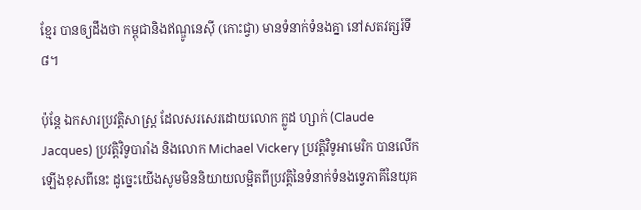ខ្មែរ បានឲ្យដឹងថា កម្ពុជានិងឥណ្ឌូនេស៊ី (កោះជ្វា) មានទំនាក់ទំនងគ្នា នៅសតវត្សរ៍ទី៨។

ប៉ុន្តែ ឯកសារប្រវត្តិសាស្ត្រ ដែលសរសេរដោយលោក ក្លូដ ហ្សាក់ (Claude Jacques) ប្រវត្តិវិទូបារាំង និងលោក Michael Vickery ប្រវត្តិវិទូអាមេរិក បានលើកឡើងខុសពីនេះ ដូច្នេះយើងសូមមិននិយាយលម្អិតពីប្រវត្តិនៃទំនាក់ទំនងទ្វេភាគីនៃយុគ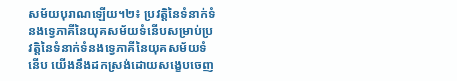សម័យបុរាណឡើយ។២៖ ប្រវត្តិនៃទំនាក់ទំនងទ្វេភាគីនៃយុគសម័យទំនើបសម្រាប់ប្រវត្តិនៃទំនាក់ទំនងទ្វេភាគីនៃយុគសម័យទំនើប យើងនឹងដកស្រង់ដោយសង្ខេបចេញ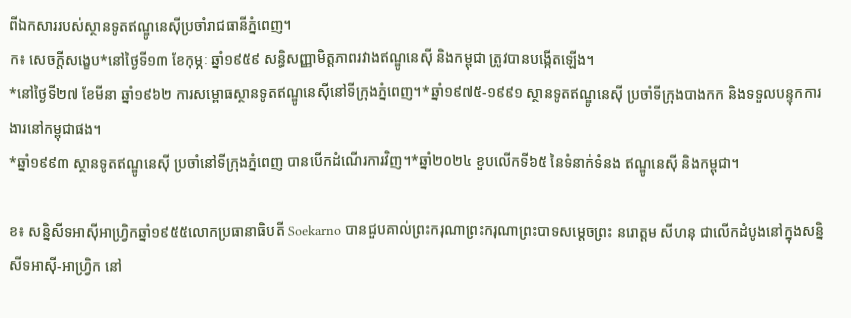ពីឯកសាររបស់ស្ថានទូតឥណ្ឌូនេស៊ីប្រចាំរាជធានីភ្នំពេញ។
ក៖ សេចក្តីសង្ខេប*នៅថ្ងៃទី១៣ ខែកុម្ភៈ ឆ្នាំ១៩៥៩ សន្ធិសញ្ញាមិត្តភាពរវាងឥណ្ឌូនេស៊ី និងកម្ពុជា ត្រូវបានបង្កើតឡើង។
*នៅថ្ងៃទី២៧ ខែមីនា ឆ្នាំ១៩៦២ ការសម្ពោធស្ថានទូតឥណ្ឌូនេស៊ីនៅទីក្រុងភ្នំពេញ។*ឆ្នាំ១៩៧៥-១៩៩១ ស្ថានទូតឥណ្ឌូនេស៊ី ប្រចាំទីក្រុងបាងកក និងទទួលបន្ទុកការងារនៅកម្ពុជាផង។
*ឆ្នាំ១៩៩៣ ស្ថានទូតឥណ្ឌូនេស៊ី ប្រចាំនៅទីក្រុងភ្នំពេញ បានបើកដំណើរការវិញ។*ឆ្នាំ២០២៤ ខួបលើកទី៦៥ នៃទំនាក់ទំនង ឥណ្ឌូនេស៊ី និងកម្ពុជា។

ខ៖ សន្និសីទអាស៊ីអាហ្វ្រិកឆ្នាំ១៩៥៥លោកប្រធានាធិបតី Soekarno បានជួបគាល់ព្រះករុណាព្រះករុណាព្រះបាទសម្តេចព្រះ នរោត្តម សីហនុ ជាលើកដំបូងនៅក្នុងសន្និសីទអាស៊ី-អាហ្វ្រិក នៅ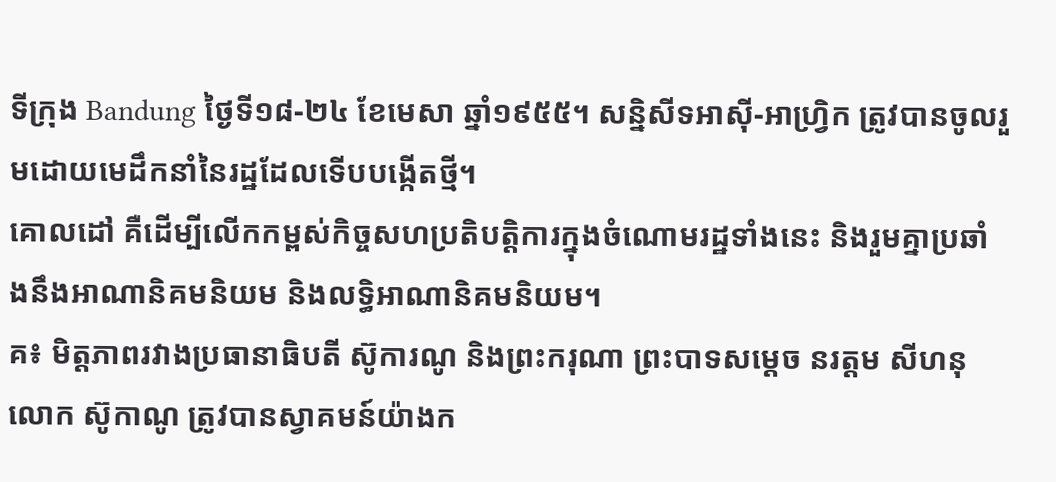ទីក្រុង Bandung ថ្ងៃទី១៨-២៤ ខែមេសា ឆ្នាំ១៩៥៥។ សន្និសីទអាស៊ី-អាហ្វ្រិក ត្រូវបានចូលរួមដោយមេដឹកនាំនៃរដ្ឋដែលទើបបង្កើតថ្មី។
គោលដៅ គឺដើម្បីលើកកម្ពស់កិច្ចសហប្រតិបត្តិការក្នុងចំណោមរដ្ឋទាំងនេះ និងរួមគ្នាប្រឆាំងនឹងអាណានិគមនិយម និងលទ្ធិអាណានិគមនិយម។
គ៖ មិត្តភាពរវាងប្រធានាធិបតី ស៊ូការណូ និងព្រះករុណា ព្រះបាទសម្តេច នរត្តម សីហនុលោក ស៊ូកាណូ ត្រូវបានស្វាគមន៍យ៉ាងក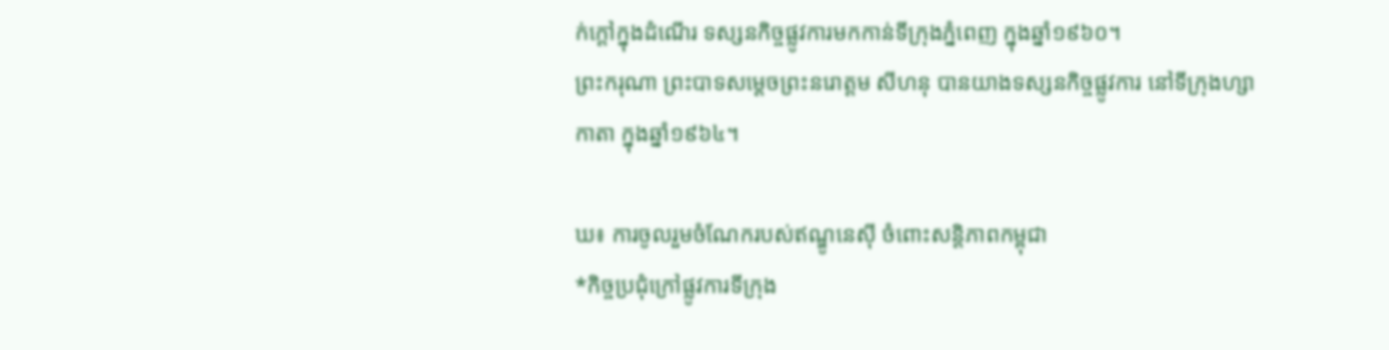ក់ក្តៅក្នុងដំណើរ ទស្សនកិច្ចផ្លូវការមកកាន់ទីក្រុងភ្នំពេញ ក្នុងឆ្នាំ១៩៦០។
ព្រះករុណា ព្រះបាទសម្តេចព្រះនរោត្តម សីហនុ បានយាងទស្សនកិច្ចផ្លូវការ នៅទីក្រុងហ្សាកាតា ក្នុងឆ្នាំ១៩៦៤។

ឃ៖ ការចូលរួមចំណែករបស់ឥណ្ឌូនេស៊ី ចំពោះសន្តិភាពកម្ពុជា
*កិច្ចប្រជុំក្រៅផ្លូវការទីក្រុង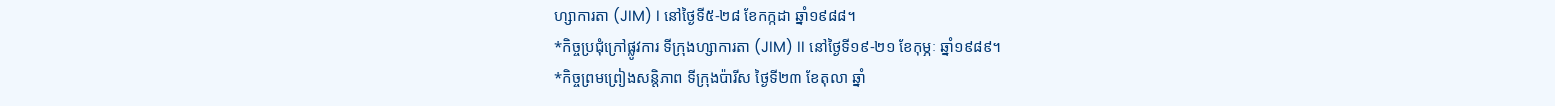ហ្សាការតា (JIM) I នៅថ្ងៃទី៥-២៨ ខែកក្កដា ឆ្នាំ១៩៨៨។
*កិច្ចប្រជុំក្រៅផ្លូវការ ទីក្រុងហ្សាការតា (JIM) II នៅថ្ងៃទី១៩-២១ ខែកុម្ភៈ ឆ្នាំ១៩៨៩។
*កិច្ចព្រមព្រៀងសន្តិភាព ទីក្រុងប៉ារីស ថ្ងៃទី២៣ ខែតុលា ឆ្នាំ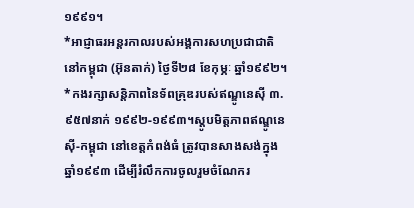១៩៩១។
*អាជ្ញាធរអន្តរកាលរបស់អង្គការសហប្រជាជាតិនៅកម្ពុជា (អ៊ុនតាក់) ថ្ងៃទី២៨ ខែកុម្ភៈ ឆ្នាំ១៩៩២។
*កងរក្សាសន្តិភាពនៃទ័ពគ្រុឌរបស់ឥណ្ឌូនេស៊ី ៣.៩៥៧នាក់ ១៩៩២-១៩៩៣។ស្តូបមិត្តភាពឥណ្ឌូនេស៊ី-កម្ពុជា នៅខេត្តកំពង់ធំ ត្រូវបានសាងសង់ក្នុងឆ្នាំ១៩៩៣ ដើម្បីរំលឹកការចូលរួមចំណែករ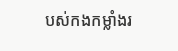បស់កងកម្លាំងរ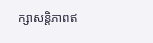ក្សាសន្តិភាពឥ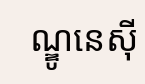ណ្ឌូនេស៊ី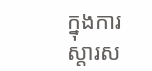ក្នុងការស្តារស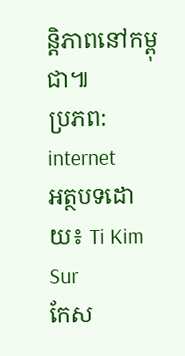ន្តិភាពនៅកម្ពុជា៕
ប្រភព: internet
អត្ថបទដោយ៖ Ti Kim Sur
កែស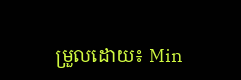ម្រួលដោយ៖ Min